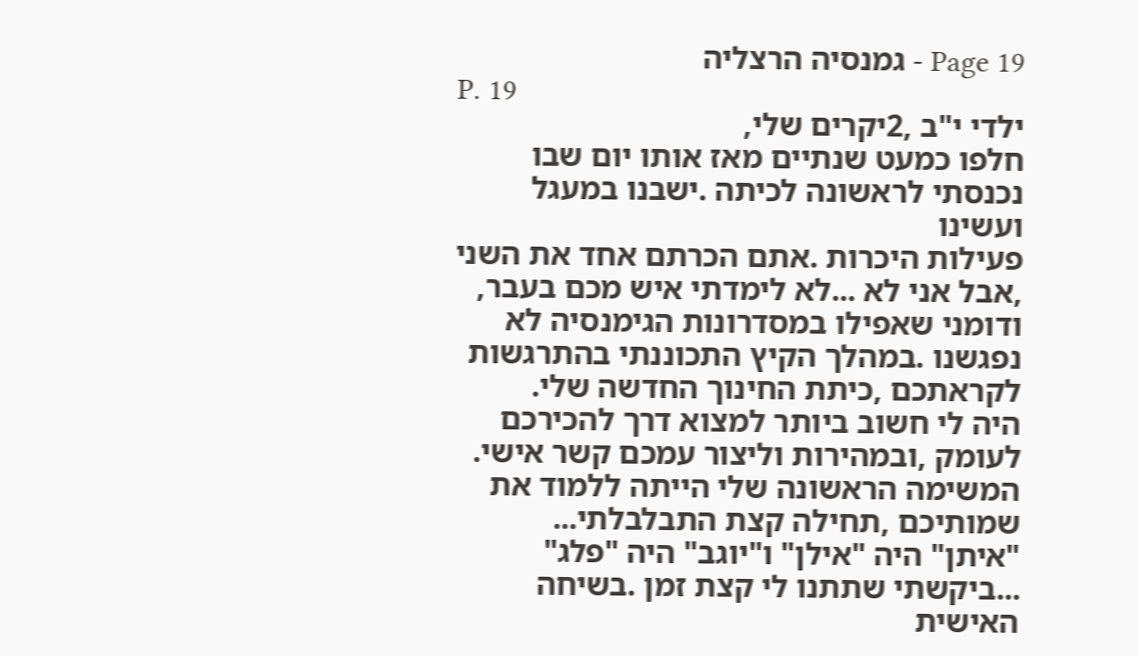Page 19 - גמנסיה הרצליה
P. 19
ילדי י"ב ,2יקרים שלי,
חלפו כמעט שנתיים מאז אותו יום שבו נכנסתי לראשונה לכיתה .ישבנו במעגל ועשינו
פעילות היכרות .אתם הכרתם אחד את השני ,אבל אני לא ...לא לימדתי איש מכם בעבר,
ודומני שאפילו במסדרונות הגימנסיה לא נפגשנו .במהלך הקיץ התכוננתי בהתרגשות
לקראתכם ,כיתת החינוך החדשה שלי.
היה לי חשוב ביותר למצוא דרך להכירכם לעומק ,ובמהירות וליצור עמכם קשר אישי.
המשימה הראשונה שלי הייתה ללמוד את שמותיכם ,תחילה קצת התבלבלתי...
"איתן" היה "אילן" ו"יוגב" היה "פלג" ...ביקשתי שתתנו לי קצת זמן .בשיחה האישית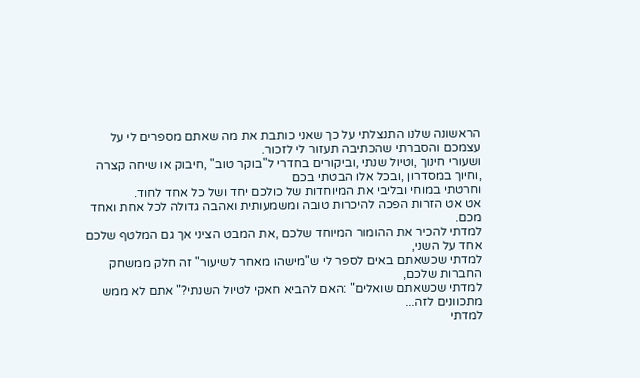הראשונה שלנו התנצלתי על כך שאני כותבת את מה שאתם מספרים לי על עצמכם והסברתי שהכתיבה תעזור לי לזכור.
ושעורי חינוך ,וטיול שנתי ,וביקורים בחדרי ל"בוקר טוב" ,חיבוק או שיחה קצרה ,וחיוך במסדרון ,ובכל אלו הבטתי בכם
וחרטתי במוחי ובליבי את המיוחדות של כולכם יחד ושל כל אחד לחוד.
אט אט הזרות הפכה להיכרות טובה ומשמעותית ואהבה גדולה לכל אחת ואחד מכם.
למדתי להכיר את ההומור המיוחד שלכם ,את המבט הציני אך גם המלטף שלכם אחד על השני,
למדתי שכשאתם באים לספר לי ש"מישהו מאחר לשיעור" זה חלק ממשחק החברות שלכם,
למדתי שכשאתם שואלים" :האם להביא חאקי לטיול השנתי?" אתם לא ממש מתכוונים לזה...
למדתי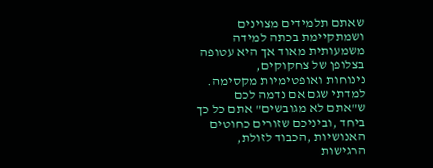שאתם תלמידים מצוינים ושמתקיימת בכתה למידה משמעותית מאוד אך היא עטופה בצלופן של צחקוקים,
נינוחות ואופטימיות מקסימה.
למדתי שגם אם נדמה לכם ש"אתם לא מגובשים" אתם כל כך ביחד ,וביניכם שזורים כחוטים האנושיות ,הכבוד לזולת,
הרגישות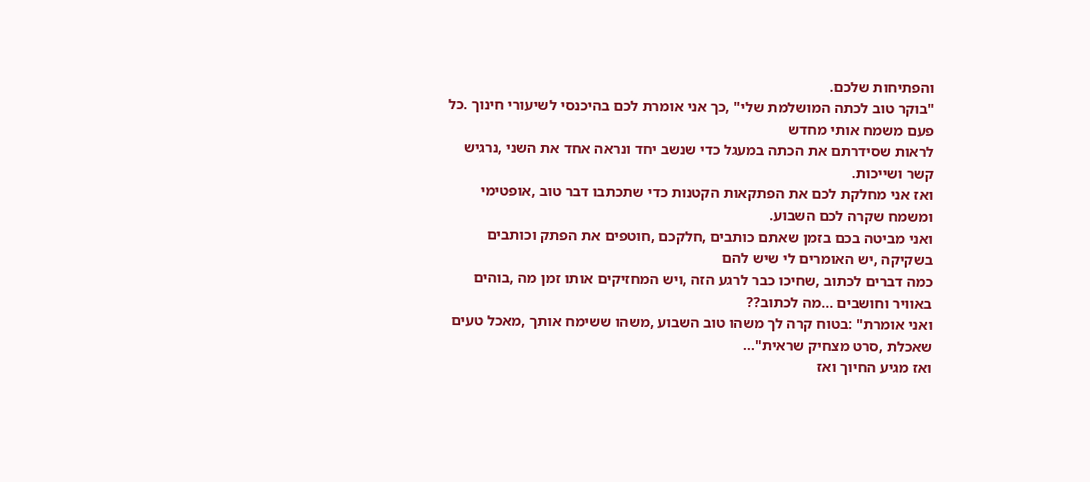והפתיחות שלכם.
"בוקר טוב לכתה המושלמת שלי" ,כך אני אומרת לכם בהיכנסי לשיעורי חינוך .כל פעם משמח אותי מחדש
לראות שסידרתם את הכתה במעגל כדי שנשב יחד ונראה אחד את השני ,נרגיש קשר ושייכות.
ואז אני מחלקת לכם את הפתקאות הקטנות כדי שתכתבו דבר טוב ,אופטימי ומשמח שקרה לכם השבוע.
ואני מביטה בכם בזמן שאתם כותבים ,חלקכם ,חוטפים את הפתק וכותבים בשקיקה ,יש האומרים לי שיש להם
כמה דברים לכתוב ,שחיכו כבר לרגע הזה ,ויש המחזיקים אותו זמן מה ,בוהים באוויר וחושבים ...מה לכתוב??
ואני אומרת" :בטוח קרה לך משהו טוב השבוע ,משהו ששימח אותך ,מאכל טעים שאכלת ,סרט מצחיק שראית"...
ואז מגיע החיוך ואז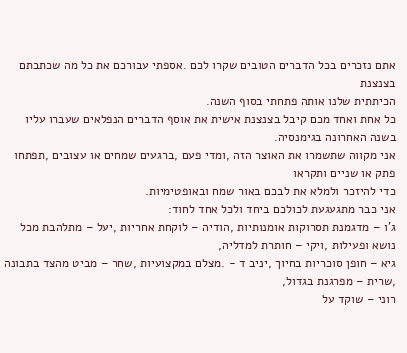אתם נזכרים בכל הדברים הטובים שקרו לכם .אספתי עבורכם את כל מה שכתבתם בצנצנת
הכיתתית שלנו אותה פתחתי בסוף השנה.
כל אחת ואחד מכם קיבל בצנצנת אישית את אוסף הדברים הנפלאים שעברו עליו בשנה האחרונה בגימנסיה.
אני מקווה שתשמרו את האוצר הזה ,ומדי פעם ,ברגעים שמחים או עצובים ,תפתחו פתק או שניים ותקראו
כדי להיזכר ולמלא את לבכם באור שמח ובאופטימיות.
אני כבר מתגעגעת לכולכם ביחד ולכל אחד לחוד:
ג'ו – מדגמנת תסרוקות אומנותיות ,הודיה – לוקחת אחריות ,יעל – מתלהבת מכל נושא ופעילות ,ויקי – חותרת למדליה,
גיא – חופן סוכריות בחיוך ,יניב ד - .מצלם במקצועיות ,שחר – מביט מהצד בתבונה ,שרית – מפרגנת בגדול,
רוני – שוקד על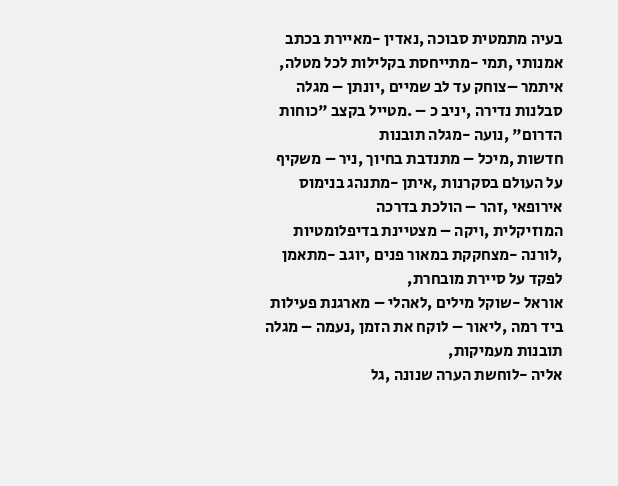בעיה מתמטית סבוכה ,נאדין -מאיירת בכתב אמנותי ,תמי -מתייחסת בקלילות לכל מטלה,
איתמר –צוחק עד לב שמיים ,יונתן – מגלה סבלנות נדירה ,יניב כ – .מטייל בקצב "כוחות הדרום" ,נועה -מגלה תובנות
חדשות ,מיכל – מתנדבת בחיוך ,ניר – משקיף על העולם בסקרנות ,איתן -מתנהג בנימוס אירופאי ,זהר – הולכת בדרכה
המוזיקלית ,ויקה – מצטיינת בדיפלומטיות ,לורנה -מצחקקת במאור פנים ,יוגב -מתאמן לפקד על סיירת מובחרת,
אוראל -שוקל מילים ,לאהלי – מארגנת פעילות ביד רמה ,ליאור – לוקח את הזמן ,נעמה – מגלה תובנות מעמיקות,
אליה -לוחשת הערה שנונה ,גל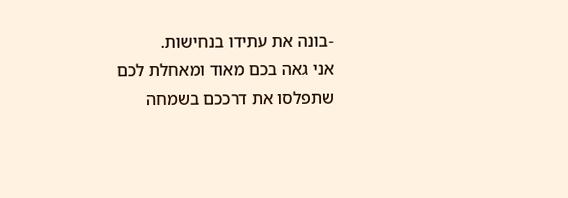-בונה את עתידו בנחישות.
אני גאה בכם מאוד ומאחלת לכם שתפלסו את דרככם בשמחה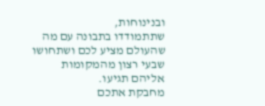ובנינוחות,
שתתמודדו בתבונה עם מה שהעולם מציע לכם ושתחושו שבעי רצון מהמקומות אליהם תגיעו.
מחבקת אתכם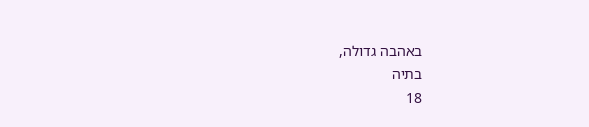באהבה גדולה,
בתיה
18